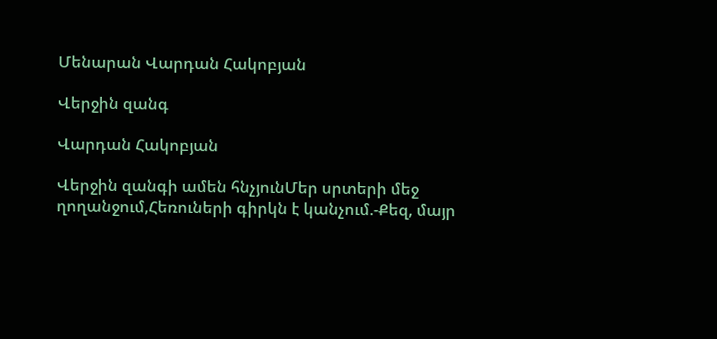Մենարան Վարդան Հակոբյան

Վերջին զանգ

Վարդան Հակոբյան

Վերջին զանգի ամեն հնչյունՄեր սրտերի մեջ ղողանջում,Հեռուների գիրկն է կանչում.-Քեզ, մայր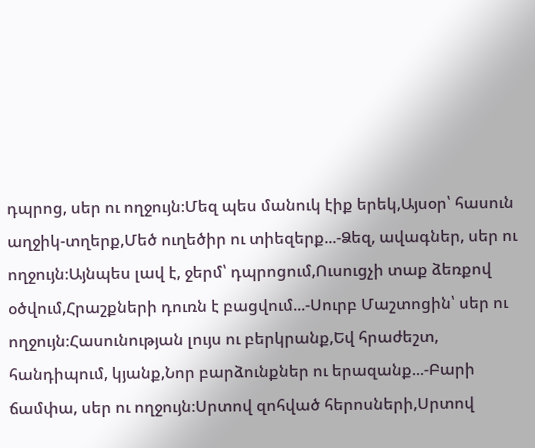դպրոց, սեր ու ողջույն։Մեզ պես մանուկ էիք երեկ,Այսօր՝ հասուն աղջիկ-տղերք,Մեծ ուղեծիր ու տիեզերք...-Ձեզ, ավագներ, սեր ու ողջույն։Այնպես լավ է, ջերմ՝ դպրոցում,Ուսուցչի տաք ձեռքով օծվում,Հրաշքների դուռն է բացվում...-Սուրբ Մաշտոցին՝ սեր ու ողջույն։Հասունության լույս ու բերկրանք,Եվ հրաժեշտ, հանդիպում, կյանք,Նոր բարձունքներ ու երազանք...-Բարի ճամփա, սեր ու ողջույն։Սրտով զոհված հերոսների,Սրտով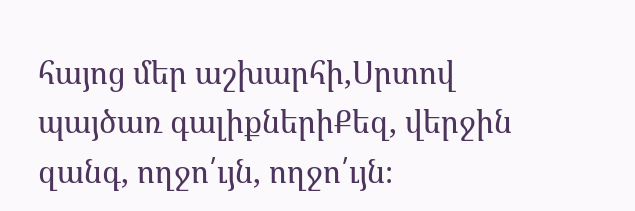հայոց մեր աշխարհի,Սրտով պայծառ գալիքներիՔեզ, վերջին զանգ, ողջո՛ւյն, ողջո՛ւյն։